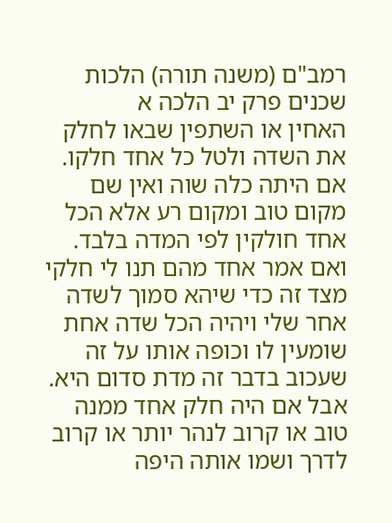רמב"ם (משנה תורה) הלכות שכנים פרק יב הלכה א
האחין או השתפין שבאו לחלק את השדה ולטל כל אחד חלקו. אם היתה כלה שוה ואין שם מקום טוב ומקום רע אלא הכל אחד חולקין לפי המדה בלבד. ואם אמר אחד מהם תנו לי חלקי מצד זה כדי שיהא סמוך לשדה אחר שלי ויהיה הכל שדה אחת שומעין לו וכופה אותו על זה שעכוב בדבר זה מדת סדום היא. אבל אם היה חלק אחד ממנה טוב או קרוב לנהר יותר או קרוב לדרך ושמו אותה היפה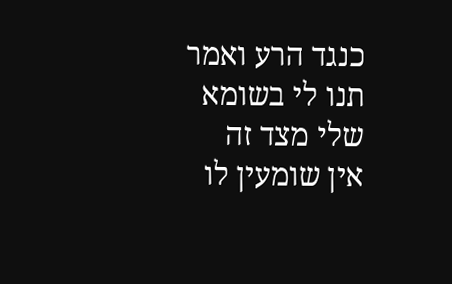כנגד הרע ואמר תנו לי בשומא שלי מצד זה אין שומעין לו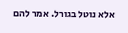אלא נוטל בגורל. אמר להם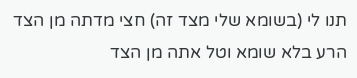תנו לי (בשומא שלי מצד זה) חצי מדתה מן הצד הרע בלא שומא וטל אתה מן הצד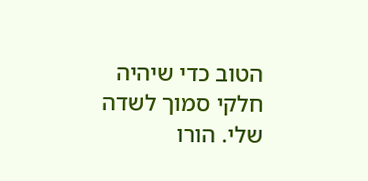הטוב כדי שיהיה חלקי סמוך לשדה שלי. הורו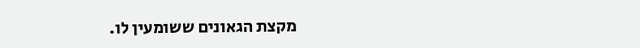מקצת הגאונים ששומעין לו.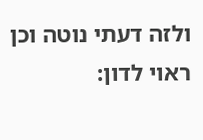ולזה דעתי נוטה וכן ראוי לדון: